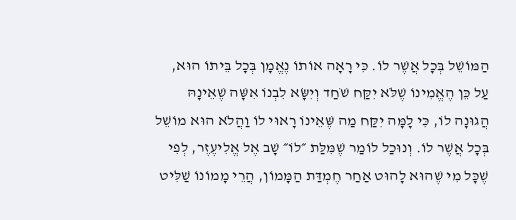הַמּוֹשֵׁל בְּכָל אֲשֶׁר לוֹ. כִּי רָאָה אוֹתוֹ נֶאֱמָן בְּכָל בֵּיתוֹ הוּא, עַל כֵּן הֶאֱמִינוֹ שֶׁלֹּא יִקַּח שֹׁחַד וְיִשָּׂא לִבְנוֹ אִשָּׁה שֶׁאֵינָהּ הֲגוּנָה לוֹ, כִּי לָמָּה יִקַּח מַה שֶּׁאֵינוֹ רָאוּי לוֹ וַהֲלֹא הוּא מוֹשֵׁל בְּכָל אֲשֶׁר לוֹ. וְנוּכַל לוֹמַר שֶׁמִּלַּת ״לוֹ״ שָׁב אֶל אֱלִיעֶזֶר, לְפִי שֶׁכָּל מִי שֶׁהוּא לָהוּט אַחַר חֶמְדַּת הַמָּמוֹן, הֲרֵי מָמוֹנוֹ שַׁלִּיט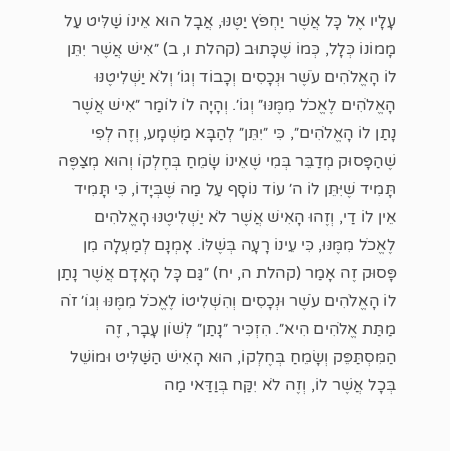עָלָיו אֶל כָּל אֲשֶׁר יַחְפֹּץ יַטֶּנּוּ, אֲבָל הוּא אֵינוֹ שַׁלִּיט עַל מָמוֹנוֹ כְּלָל, כְּמוֹ שֶׁכָּתוּב (קהלת ו, ב) ״אִישׁ אֲשֶׁר יִתֵּן לוֹ הָאֱלֹהִים עֹשֶׁר וּנְכָסִים וְכָבוֹד וְגוֹ׳ וְלֹא יַשְׁלִיטֶנּוּ הָאֱלֹהִים לֶאֱכֹל מִמֶּנּוּ״ וְגוֹ׳. וְהָיָה לוֹ לוֹמַר ״אִישׁ אֲשֶׁר נָתַן לוֹ הָאֱלֹהִים״, כִּי ״יִתֵּן״ לְהַבָּא מַשְׁמָע, וְזֶה לְפִי שֶׁהַפָּסוּק מְדַבֵּר בְּמִי שֶׁאֵינוֹ שָׂמֵחַ בְּחֶלְקוֹ וְהוּא מְצַפֶּה תָּמִיד שֶׁיִּתֵּן לוֹ ה׳ עוֹד נוֹסָף עַל מַה שֶּׁבְּיָדוֹ, כִּי תָּמִיד אֵין לוֹ דַי, וְזֶהוּ הָאִישׁ אֲשֶׁר לֹא יַשְׁלִיטֶנּוּ הָאֱלֹהִים לֶאֱכֹל מִמֶּנּוּ, כִּי עֵינוֹ רָעָה בְּשֶׁלּוֹ. אָמְנָם לְמַעְלָה מִן פָּסוּק זֶה אָמַר (קהלת ה, יח) ״גַּם כָּל הָאָדָם אֲשֶׁר נָתַן לוֹ הָאֱלֹהִים עֹשֶׁר וּנְכָסִים וְהִשְׁלִיטוֹ לֶאֱכֹל מִמֶּנּוּ וְגוֹ׳ זֹה מַתַּת אֱלֹהִים הִיא״. הִזְכִּיר ״נָתַן״ לְשׁוֹן עָבָר, זֶה הַמִּסְתַּפֵּק וְשָׂמֵחַ בְּחֶלְקוֹ, הוּא הָאִישׁ הַשַּׁלִּיט וּמוֹשֵׁל בְּכָל אֲשֶׁר לוֹ, וְזֶה לֹא יִקַּח בְּוַדַּאי מַה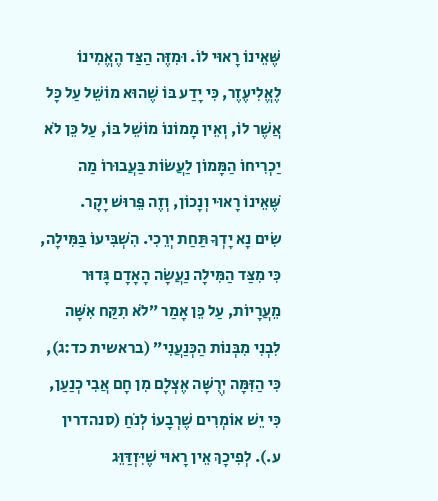שֶּׁאֵינוֹ רָאוּי לוֹ. וּמִזֶּה הַצַּד הֶאֱמִינוֹ לֶאֱלִיעֶזֶר, כִּי יָדַע בּוֹ שֶׁהוּא מוֹשֵׁל עַל כָּל אֲשֶׁר לוֹ, וְאֵין מָמוֹנוֹ מוֹשֵׁל בּוֹ, עַל כֵּן לֹא יַכְרִיחוֹ הַמָּמוֹן לַעֲשׂוֹת בַּעֲבוּרוֹ מַה שֶּׁאֵינוֹ רָאוּי וְנָכוֹן, וְזֶה פֵּרוּשׁ יָקָר.
שִׂים נָא יָדְךָ תַּחַת יְרֵכִי. הִשְׁבִּיעוֹ בַּמִּילָה, כִּי מִצַּד הַמִּילָה נַעֲשָׂה הָאָדָם גָּדוּר מֵעֲרָיוֹת, עַל כֵּן אָמַר ״לֹא תִקַּח אִשָּׁה לִבְנִי מִבְּנוֹת הַכְּנַעֲנִי״ (בראשית כד:ג), כִּי הַזִּמָּה יְרֻשָּׁה אֶצְלָם מִן חָם אֲבִי כְנַעַן, כִּי יֵשׁ אוֹמְרִים שֶׁרְבָעוֹ לְנֹחַ (סנהדרין ע.). לְפִיכָךְ אֵין רָאוּי שֶׁיִּזְדַּוֵּג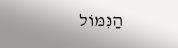הַנִּמּוֹל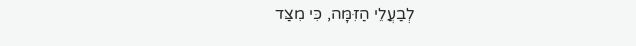לְבַעֲלֵי הַזִּמָּה, כִּי מִצַּד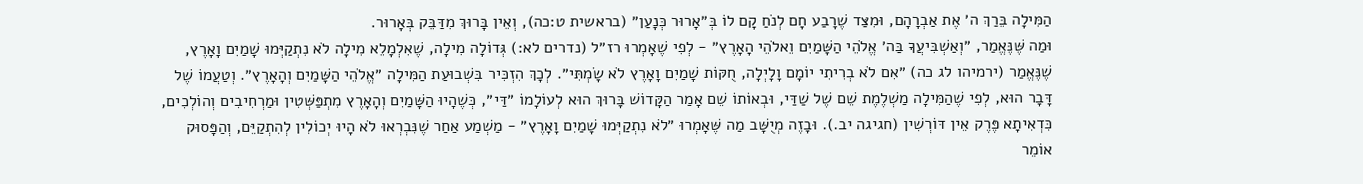הַמִּילָה בֵּרַךְ ה׳ אֶת אַבְרָהָם, וּמִצַּד שֶׁרָבַע חָם לְנֹחַ קָם לוֹ בְּ״אָרוּר כְּנָעַן״ (בראשית ט:כה), וְאֵין בָּרוּךְ מִדַּבֵּק בְּאָרוּר.
וּמַה שֶּׁנֶּאֱמַר, ״וְאַשְׁבִּיעֲךָ בַּה׳ אֱלֹהֵי הַשָּׁמַיִם וֵאלֹהֵי הָאָרֶץ״ - לְפִי שֶׁאָמְרוּ רז״ל (נדרים לא:) גְּדוֹלָה מִילָה, שֶׁאִלְמָלֵא מִילָה לֹא נִתְקַיְּמוּ שָׁמַיִם וָאָרֶץ, שֶׁנֶּאֱמַר (ירמיהו לג כה) ״אִם לֹא בְרִיתִי יוֹמָם וָלָיְלָה, חֻקּוֹת שָׁמַיִם וָאָרֶץ לֹא שָׂמְתִּי״. לְכָךְ הִזְכִּיר בִּשְׁבוּעַת הַמִּילָה ״אֱלֹהֵי הַשָּׁמַיִם וְהָאָרֶץ״. וְטַעֲמוֹ שֶׁל דָּבָר הוּא, לְפִי שֶׁהַמִּילָה מַשְׁלֶמֶת שֵׁם שֶׁל שַׁדַּי, וּבְאוֹתוֹ שֵׁם אָמַר הַקָּדוֹשׁ בָּרוּךְ הוּא לְעוֹלָמוֹ ״דַּי״, כְּשֶׁהָיוּ הַשָּׁמַיִם וְהָאָרֶץ מִתְפַּשְּׁטִין וּמַרְחִיבִים וְהוֹלְכִים, כִּדְאִיתָא פֶּרֶק אֵין דּוֹרְשִׁין (חגיגה יב.). וּבָזֶה מְיֻשָּׁב מַה שֶּׁאָמְרוּ ״לֹא נִתְקַיְּמוּ שָׁמַיִם וָאָרֶץ״ - מַשְׁמַע אַחַר שֶׁנִּבְרְאוּ לֹא הָיוּ יְכוֹלִין לְהִתְקַיֵּם, וְהַפָּסוּק אוֹמֵר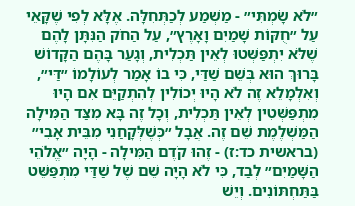״לֹא שָׂמְתִּי״ - מַשְׁמַע לְכַתְּחִלָּה. אֶלָּא לְפִי שֶׁקָּאֵי עַל ״חֻקּוֹת שָׁמַיִם וָאָרֶץ״, עַל הַחֹק הַנִּתָּן לָהֶם שֶׁלֹּא יִתְפַּשְּׁטוּ לְאֵין תַּכְלִית, וְגָעַר בָּהֶם הַקָּדוֹשׁ בָּרוּךְ הוּא בְּשֵׁם שַׁדַּי, כִּי בוֹ אָמַר לְעוֹלָמוֹ ״דַּי״, וְאִלְמָלֵא זֶה לֹא הָיוּ יְכוֹלִין לְהִתְקַיֵּם אִם הָיוּ מִתְפַּשְּׁטִין לְאֵין תַּכְלִית, וְכָל זֶה בָּא מִצַּד הַמִּילָה הַמַּשְׁלֶמֶת שֵׁם זֶה. אֲבָל ״כְּשֶׁלְּקָחַנִי מִבֵּית אָבִי״ (בראשית כד:ז) - זֶהוּ קֹדֶם הַמִּילָה - הָיָה ״אֱלֹהֵי הַשָּׁמַיִם״ לְבַד, כִּי לֹא הָיָה שֵׁם שֶׁל שַׁדַּי מִתְפַּשֵּׁט בַּתַּחְתּוֹנִים. וְיֵשׁ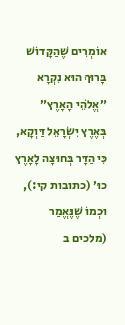אוֹמְרִים שֶׁהַקָּדוֹשׁ בָּרוּךְ הוּא נִקְרָא ״אֱלֹהֵי הָאָרֶץ״ בְּאֶרֶץ יִשְׂרָאֵל דַּוְקָא, כִּי הַדָּר בְּחוּצָה לָאָרֶץ כוּ׳ (כתובות קי:), וּכְמוֹ שֶׁנֶּאֱמַר (מלכים ב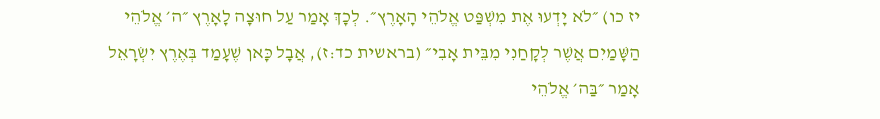יז כו) ״לֹא יָדְעוּ אֶת מִשְׁפַּט אֱלֹהֵי הָאָרֶץ״. לְכָךְ אָמַר עַל חוּצָה לָאָרֶץ ״ה׳ אֱלֹהֵי הַשָּׁמַיִם אֲשֶׁר לְקָחַנִי מִבֵּית אָבִי״ (בראשית כד:ז), אֲבָל כָּאן שֶׁעָמַד בְּאֶרֶץ יִשְׂרָאֵל אָמַר ״בַּה׳ אֱלֹהֵי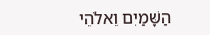הַשָּׁמַיִם וֵאלֹהֵי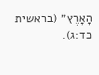הָאָרֶץ״ (בראשית כד:ג).